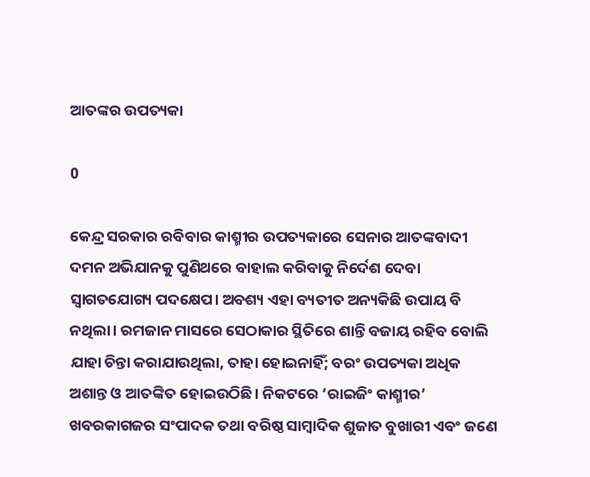ଆତଙ୍କର ଉପତ୍ୟକା

0

କେନ୍ଦ୍ର ସରକାର ରବିବାର କାଶ୍ମୀର ଉପତ୍ୟକାରେ ସେନାର ଆତଙ୍କବାଦୀ ଦମନ ଅଭିଯାନକୁ ପୁଣିଥରେ ବାହାଲ କରିବାକୁ ନିର୍ଦେଶ ଦେବା ସ୍ବାଗତଯୋଗ୍ୟ ପଦକ୍ଷେପ। ଅବଶ୍ୟ ଏହା ବ୍ୟତୀତ ଅନ୍ୟକିଛି ଉପାୟ ବି ନଥିଲା। ରମଜାନ ମାସରେ ସେଠାକାର ସ୍ଥିତିରେ ଶାନ୍ତି ବଜାୟ ରହିବ ବୋଲି ଯାହା ଚିନ୍ତା କରାଯାଉଥିଲା, ତାହା ହୋଇନାହିଁ; ବରଂ ଉପତ୍ୟକା ଅଧିକ ଅଶାନ୍ତ ଓ ଆତଙ୍କିତ ହୋଇଉଠିଛି। ନିକଟରେ ‘ରାଇଜିଂ କାଶ୍ମୀର’ ଖବରକାଗଜର ସଂପାଦକ ତଥା ବରିଷ୍ଠ ସାମ୍ବାଦିକ ଶୁଜାତ ବୁଖାରୀ ଏବଂ ଜଣେ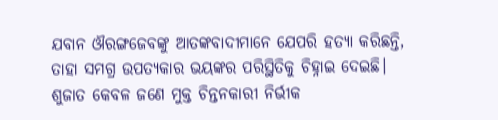ଯବାନ ଔରଙ୍ଗଜେବଙ୍କୁ ଆତଙ୍କବାଦୀମାନେ ଯେପରି ହତ୍ୟା କରିଛନ୍ତି, ତାହା ସମଗ୍ର ଉପତ୍ୟକାର ଭୟଙ୍କର ପରିସ୍ଥିତିକୁ ଚିହ୍ନାଇ ଦେଇଛି। ଶୁଜାତ କେବଳ ଜଣେ ମୁକ୍ତ ଚିନ୍ତନକାରୀ ନିର୍ଭୀକ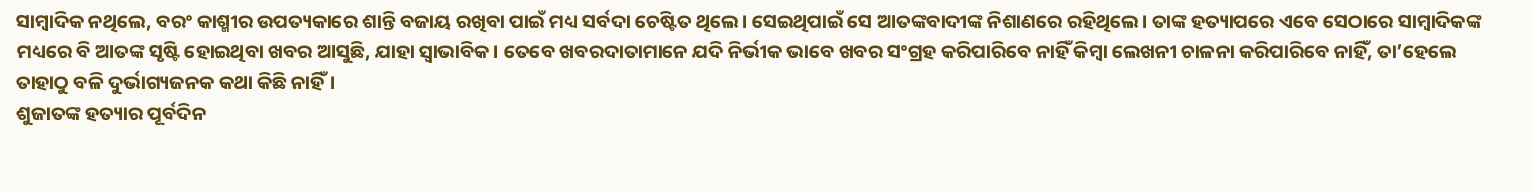ସାମ୍ବାଦିକ ନଥିଲେ, ବରଂ କାଶ୍ମୀର ଉପତ୍ୟକାରେ ଶାନ୍ତି ବଜାୟ ରଖିବା ପାଇଁ ମଧ୍ୟ ସର୍ବଦା ଚେଷ୍ଟିତ ଥିଲେ। ସେଇଥିପାଇଁ ସେ ଆତଙ୍କବାଦୀଙ୍କ ନିଶାଣରେ ରହିଥିଲେ। ତାଙ୍କ ହତ୍ୟାପରେ ଏବେ ସେଠାରେ ସାମ୍ବାଦିକଙ୍କ ମଧ୍ୟରେ ବି ଆତଙ୍କ ସୃଷ୍ଟି ହୋଇଥିବା ଖବର ଆସୁଛି, ଯାହା ସ୍ବାଭାବିକ। ତେବେ ଖବରଦାତାମାନେ ଯଦି ନିର୍ଭୀକ ଭାବେ ଖବର ସଂଗ୍ରହ କରିପାରିବେ ନାହିଁ କିମ୍ବା ଲେଖନୀ ଚାଳନା କରିପାରିବେ ନାହିଁ, ତା’ହେଲେ ତାହାଠୁ ବଳି ଦୁର୍ଭାଗ୍ୟଜନକ କଥା କିଛି ନାହିଁ।
ଶୁଜାତଙ୍କ ହତ୍ୟାର ପୂର୍ବଦିନ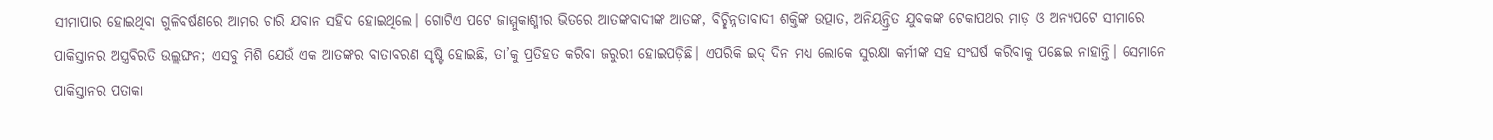ସୀମାପାର ହୋଇଥିବା ଗୁଳିବର୍ଷଣରେ ଆମର ଚାରି ଯବାନ ସହିଦ ହୋଇଥିଲେ। ଗୋଟିଏ ପଟେ ଜାମ୍ମୁକାଶ୍ମୀର ଭିତରେ ଆତଙ୍କବାଦୀଙ୍କ ଆତଙ୍କ, ବିଚ୍ଛିନ୍ନତାବାଦୀ ଶକ୍ତିଙ୍କ ଉତ୍ପାତ, ଅନିୟନ୍ତ୍ରିତ ଯୁବକଙ୍କ ଟେକାପଥର ମାଡ଼ ଓ ଅନ୍ୟପଟେ ସୀମାରେ ପାକିସ୍ତାନର ଅସ୍ତ୍ରବିରତି ଉଲ୍ଲଙ୍ଘନ; ଏସବୁ ମିଶି ଯେଉଁ ଏକ ଆତଙ୍କର ବାତାବରଣ ସୃଷ୍ଟି ହୋଇଛି, ତା’କୁ ପ୍ରତିହତ କରିବା ଜରୁରୀ ହୋଇପଡ଼ିଛି। ଏପରିକି ଇଦ୍‌ ଦିନ ମଧ୍ୟ ଲୋକେ ସୁରକ୍ଷା କର୍ମୀଙ୍କ ସହ ସଂଘର୍ଷ କରିବାକୁ ପଛେଇ ନାହାନ୍ତି। ସେମାନେ ପାକିସ୍ତାନର ପତାକା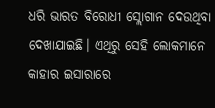ଧରି ଭାରତ ବିରୋଧୀ ସ୍ଲୋଗାନ ଦେଉଥିବା ଦେଖାଯାଇଛି। ଏଥିରୁ ସେହି ଲୋକମାନେ କାହାର ଇସାରାରେ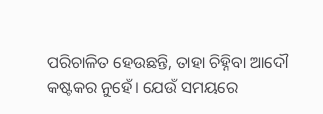ପରିଚାଳିତ ହେଉଛନ୍ତି, ତାହା ଚିହ୍ନିବା ଆଦୌ କଷ୍ଟକର ନୁହେଁ। ଯେଉଁ ସମୟରେ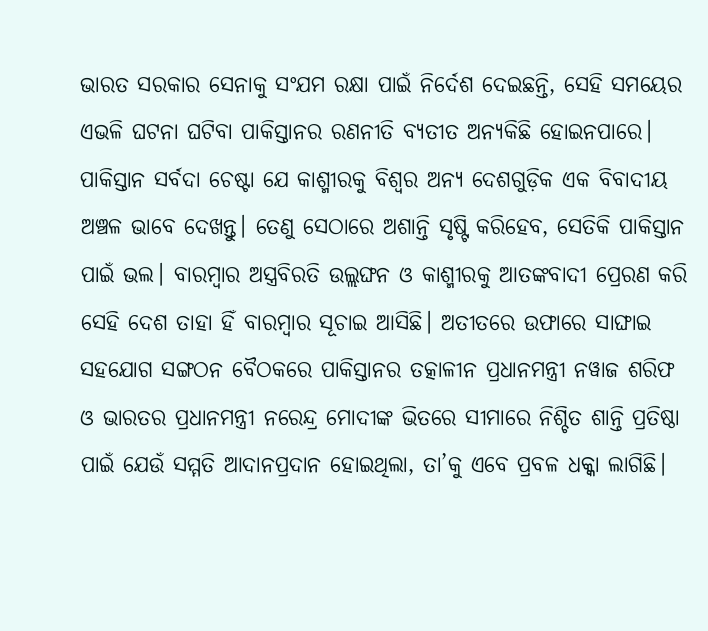ଭାରତ ସରକାର ସେନାକୁ ସଂଯମ ରକ୍ଷା ପାଇଁ ନିର୍ଦେଶ ଦେଇଛନ୍ତି, ସେହି ସମୟ‌େ‌ର ଏଭଳି ଘଟନା ଘଟିବା ପାକିସ୍ତାନର ରଣନୀତି ବ୍ୟତୀତ ଅନ୍ୟକିଛି ହୋଇନପାରେ।
ପାକିସ୍ତାନ ସର୍ବଦା ଚେଷ୍ଟା ଯେ କାଶ୍ମୀରକୁ ବିଶ୍ବର ଅନ୍ୟ ଦେଶଗୁଡ଼ିକ ଏକ ବିବାଦୀୟ ଅଞ୍ଚଳ ଭାବେ ଦେଖନ୍ତୁ। ତେଣୁ ସେଠାରେ ଅଶାନ୍ତି ସୃଷ୍ଟି କରିହେବ, ସେତିକି ପାକିସ୍ତାନ ପାଇଁ ଭଲ। ବାରମ୍ବାର ଅସ୍ତ୍ରବିରତି ଉଲ୍ଲଙ୍ଘନ ଓ କାଶ୍ମୀରକୁ ଆତଙ୍କବାଦୀ ପ୍ରେରଣ କରି ସେହି ଦେଶ ତାହା ହିଁ ବାରମ୍ବାର ସୂଚାଇ ଆସିଛି। ଅତୀତରେ ଉଫାରେ ସାଙ୍ଘାଇ ସହଯୋଗ ସଙ୍ଗଠନ ବୈଠକରେ ପାକିସ୍ତାନର ତତ୍କାଳୀନ ପ୍ରଧାନମନ୍ତ୍ରୀ ନୱାଜ ଶରିଫ ଓ ଭାରତର ପ୍ରଧାନମନ୍ତ୍ରୀ ନରେନ୍ଦ୍ର ମୋଦୀଙ୍କ ଭିତରେ ସୀମାରେ ନିଶ୍ଚିତ ଶାନ୍ତି ପ୍ରତିଷ୍ଠା ପାଇଁ ଯେଉଁ ସମ୍ମତି ଆଦାନପ୍ରଦାନ ହୋଇଥିଲା, ତା’କୁ ଏବେ ପ୍ରବଳ ଧକ୍କା ଲାଗିଛି।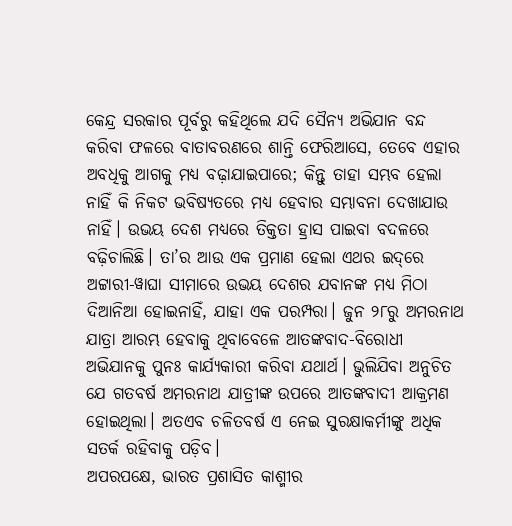କେନ୍ଦ୍ର ସରକାର ପୂର୍ବରୁ କହିଥିଲେ ଯଦି ସୈନ୍ୟ ଅଭିଯାନ ବନ୍ଦ କରିବା ଫଳରେ ବାତାବରଣରେ ଶାନ୍ତି ଫେରିଆସେ, ତେବେ ଏହାର ଅବଧିକୁ ଆଗକୁ ମଧ୍ୟ ବଢ଼ାଯାଇପାରେ; କିନ୍ତୁ ତାହା ସମ୍ଭବ ହେଲା ନାହିଁ କି ନିକଟ ଭବିଷ୍ୟତରେ ମଧ୍ୟ ହେବାର ସମ୍ଭାବନା ଦେଖାଯାଉ ନାହିଁ। ଉଭୟ ଦେଶ ମଧ୍ୟରେ ତିକ୍ତତା ହ୍ରାସ ପାଇବା ବଦଳରେ ବଢ଼ିଚାଲିଛି। ତା’ର ଆଉ ଏକ ପ୍ରମାଣ ହେଲା ଏଥର ଇଦ୍‌ରେ ଅଟ୍ଟାରୀ-ୱାଘା ସୀମାରେ ଉଭୟ ଦେଶର ଯବାନଙ୍କ ମଧ୍ୟ ମିଠା ଦିଆନିଆ ହୋଇନାହିଁ, ଯାହା ଏକ ପରମ୍ପରା। ଜୁନ ୨୮ରୁ ଅମରନାଥ ଯାତ୍ରା ଆରମ୍ଭ ହେବାକୁ ଥିବାବେଳେ ଆତଙ୍କବାଦ-ବିରୋଧୀ ଅଭିଯାନକୁ ପୁନଃ କାର୍ଯ୍ୟକାରୀ କରିବା ଯଥାର୍ଥ। ଭୁଲିଯିବା ଅନୁଚିତ ଯେ ଗତବର୍ଷ ଅମରନାଥ ଯାତ୍ରୀଙ୍କ ଉପରେ ଆତଙ୍କବାଦୀ ଆକ୍ରମଣ ହୋଇଥିଲା। ଅତଏବ ଚଳିତବର୍ଷ ଏ ନେଇ ସୁରକ୍ଷାକର୍ମୀଙ୍କୁ ଅଧିକ ସତର୍କ ରହିବାକୁ ପଡ଼ିବ।
ଅପରପକ୍ଷେ, ଭାରତ ପ୍ରଶାସିତ କାଶ୍ମୀର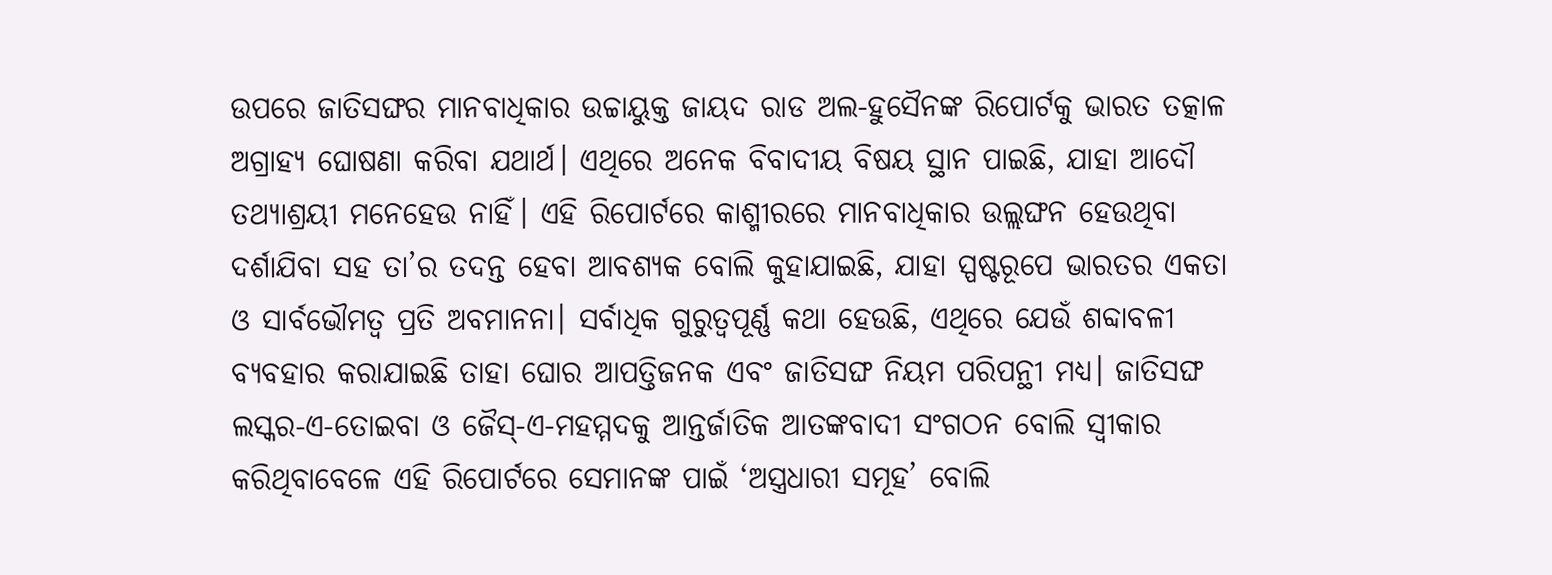ଉପରେ ଜାତିସଙ୍ଘର ମାନବାଧିକାର ଉଚ୍ଚାୟୁକ୍ତ ଜାୟଦ ରାଡ ଅଲ-ହୁସୈନଙ୍କ ରିପୋର୍ଟକୁ ଭାରତ ତତ୍କାଳ ଅଗ୍ରାହ୍ୟ ଘୋଷଣା କରିବା ଯଥାର୍ଥ। ଏଥିରେ ଅନେକ ବିବାଦୀୟ ବିଷୟ ସ୍ଥାନ ପାଇଛି, ଯାହା ଆଦୌ ତଥ୍ୟାଶ୍ରୟୀ ମନେହେଉ ନାହିଁ। ଏହି ରିପୋର୍ଟରେ କାଶ୍ମୀରରେ ମାନବାଧିକାର ଉଲ୍ଲଙ୍ଘନ ହେଉଥିବା ଦର୍ଶାଯିବା ସହ ତା’ର ତଦନ୍ତ ହେବା ଆବଶ୍ୟକ ବୋଲି କୁହାଯାଇଛି, ଯାହା ସ୍ପଷ୍ଟରୂପେ ଭାରତର ଏକତା ଓ ସାର୍ବଭୌମତ୍ବ ପ୍ରତି ଅବମାନନା। ସର୍ବାଧିକ ଗୁରୁତ୍ବପୂର୍ଣ୍ଣ କଥା ହେଉଛି, ଏଥିରେ ଯେଉଁ ଶବ୍ଦାବଳୀ ବ୍ୟବହାର କରାଯାଇଛି ତାହା ଘୋର ଆପତ୍ତିଜନକ ଏବଂ ଜାତିସଙ୍ଘ ନିୟମ ପରିପନ୍ଥୀ ମଧ୍ୟ। ଜାତିସଙ୍ଘ ଲସ୍କର-ଏ-ତୋଇବା ଓ ଜୈସ୍‌-ଏ-ମହମ୍ମଦକୁ ଆନ୍ତର୍ଜାତିକ ଆତଙ୍କବାଦୀ ସଂଗଠନ ବୋଲି ସ୍ବୀକାର କରିଥିବାବେଳେ ଏହି ରିପୋର୍ଟରେ ସେମାନଙ୍କ ପାଇଁ ‘ଅସ୍ତ୍ରଧାରୀ ସମୂହ’ ବୋଲି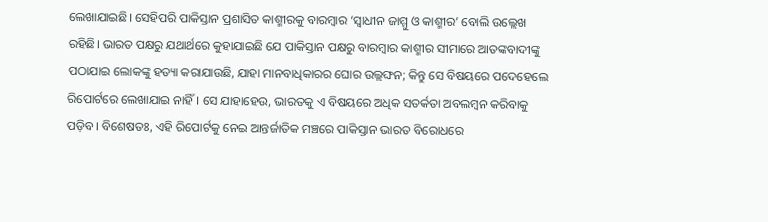ଲେଖାଯାଇଛି। ସେହିପରି ପାକିସ୍ତାନ ପ୍ରଶାସିତ କାଶ୍ମୀରକୁ ବାରମ୍ବାର ‘ସ୍ବାଧୀନ ଜାମ୍ମୁ ଓ କାଶ୍ମୀର’ ବୋଲି ଉଲ୍ଲେଖ ରହିଛି। ଭାରତ ପକ୍ଷରୁ ଯଥାର୍ଥରେ କୁହାଯାଇଛି ଯେ ପାକିସ୍ତାନ ପକ୍ଷରୁ ବାରମ୍ବାର କାଶ୍ମୀର ସୀମାରେ ଆତଙ୍କବାଦୀଙ୍କୁ ପଠାଯାଇ ଲୋକଙ୍କୁ ହତ୍ୟା କରାଯାଉଛି, ଯାହା ମାନବାଧିକାରର ଘୋର ଉଲ୍ଲଙ୍ଘନ; କିନ୍ତୁ ସେ ବିଷୟରେ ପଦେହେଲେ ରିପୋର୍ଟରେ ଲେଖାଯାଇ ନାହିଁ। ସେ ଯାହାହେଉ, ଭାରତକୁ ଏ ବିଷୟରେ ଅଧିକ ସତର୍କତା ଅବଲମ୍ବନ କରିବାକୁ ପଡ଼ିବ। ବିଶେଷତଃ, ଏହି ରିପୋର୍ଟକୁ ନେଇ ଆନ୍ତର୍ଜାତିକ ମଞ୍ଚରେ ପାକିସ୍ତାନ ଭାରତ ବିରୋଧରେ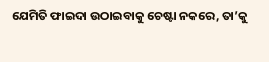ଯେମିତି ଫାଇଦା ଉଠାଇବାକୁ ଚେଷ୍ଟା ନକରେ, ତା’କୁ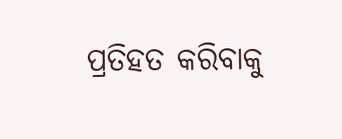ପ୍ରତିହତ କରିବାକୁ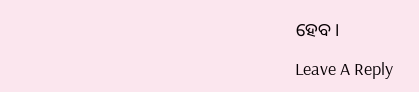ହେବ।

Leave A Reply